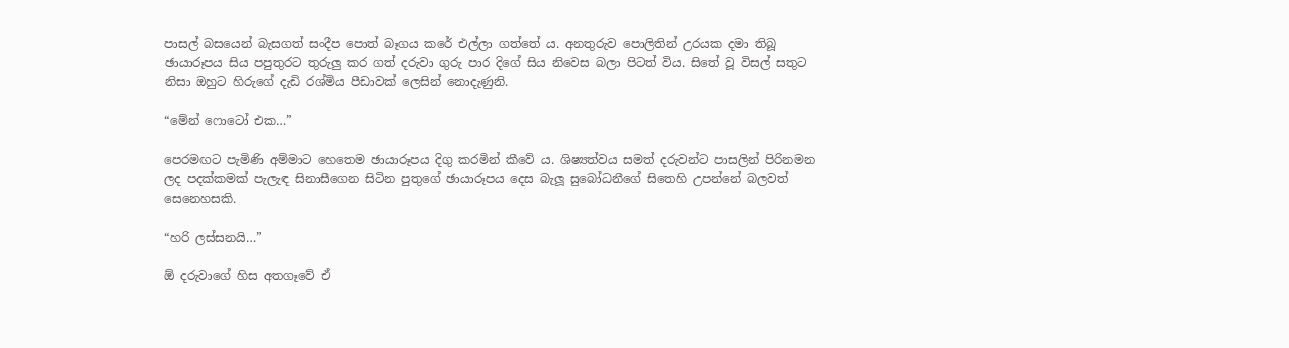පාසල් බසයෙන් බැසගත් සංදීප පොත් බෑගය කරේ එල්ලා ගත්තේ ය. අනතුරුව පොලිතින් උරයක දමා තිබූ ඡායාරූපය සිය පපුතුරට තුරුලු කර ගත් දරුවා ගුරු පාර දිගේ සිය නිවෙස බලා පිටත් විය. සිතේ වූ විසල් සතුට නිසා ඔහුට හිරුගේ දැඩි රශ්මිය පීඩාවක් ලෙසින් නොදැණුනි.

“මේන් ෆොටෝ එක…”

පෙරමඟට පැමිණි අම්මාට හෙතෙම ඡායාරූපය දිගු කරමින් කීවේ ය. ශිෂ්‍යත්වය සමත් දරුවන්ට පාසලින් පිරිනමන ලද පදක්කමක් පැලැඳ සිනාසීගෙන සිටින පුතුගේ ඡායාරූපය දෙස බැලූ සුබෝධනීගේ සිතෙහි උපන්නේ බලවත් සෙනෙහසකි.

“හරි ලස්සනයි…”

ඕ දරුවාගේ හිස අතගෑවේ ඒ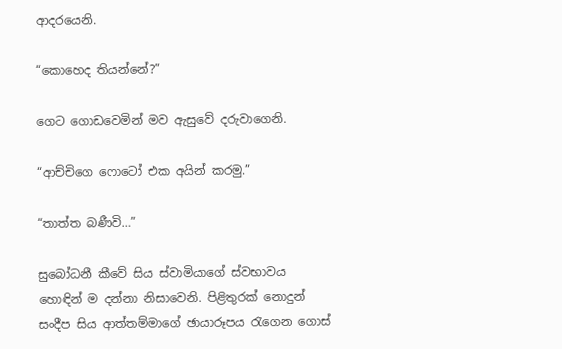ආදරයෙනි.

“කොහෙද තියන්නේ?”

ගෙට ගොඩවෙමින් මව ඇසුවේ දරුවාගෙනි.

“ආච්චිගෙ ෆොටෝ එක අයින් කරමු.”

“තාත්ත බණීවි…”

සුබෝධනී කීවේ සිය ස්වාමියාගේ ස්වභාවය හොඳින් ම දන්නා නිසාවෙනි. පිළිතුරක් නොදුන් සංදීප සිය ආත්තම්මාගේ ඡායාරූපය රැගෙන ගොස්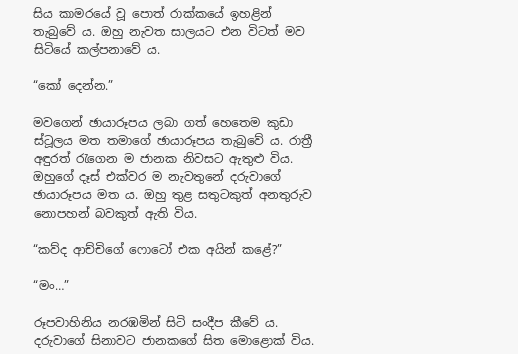සිය කාමරයේ වූ පොත් රාක්කයේ ඉහළින් තැබුවේ ය. ඔහු නැවත සාලයට එන විටත් මව සිටියේ කල්පනාවේ ය.

“කෝ දෙන්න.”

මවගෙන් ඡායාරූපය ලබා ගත් හෙතෙම කුඩා ස්ටූලය මත තමාගේ ඡායාරූපය තැබුවේ ය. රාත්‍රී අඳුරත් රැගෙන ම ජානක නිවසට ඇතුළු විය. ඔහුගේ දෑස් එක්වර ම නැවතුනේ දරුවාගේ ඡායාරූපය මත ය. ඔහු තුළ සතුටකුත් අනතුරුව නොපහන් බවකුත් ඇති විය.

“කව්ද ආච්චිගේ ෆොටෝ එක අයින් කළේ?”

“මං…”

රූපවාහිනිය නරඹමින් සිටි සංදීප කීවේ ය. දරුවාගේ සිනාවට ජානකගේ සිත මොළොක් විය.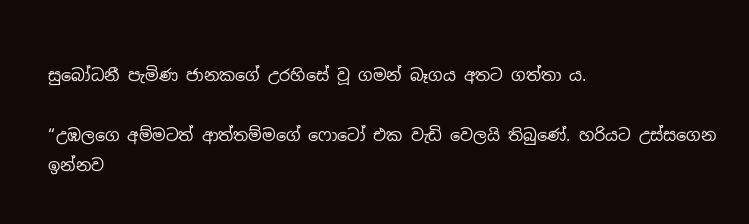සුබෝධනී පැමිණ ජානකගේ උරහිසේ වූ ගමන් බෑගය අතට ගත්තා ය.

“උඹලගෙ අම්මටත් ආත්තම්මගේ ෆොටෝ එක වැඩි වෙලයි තිබුණේ. හරියට උස්සගෙන ඉන්නව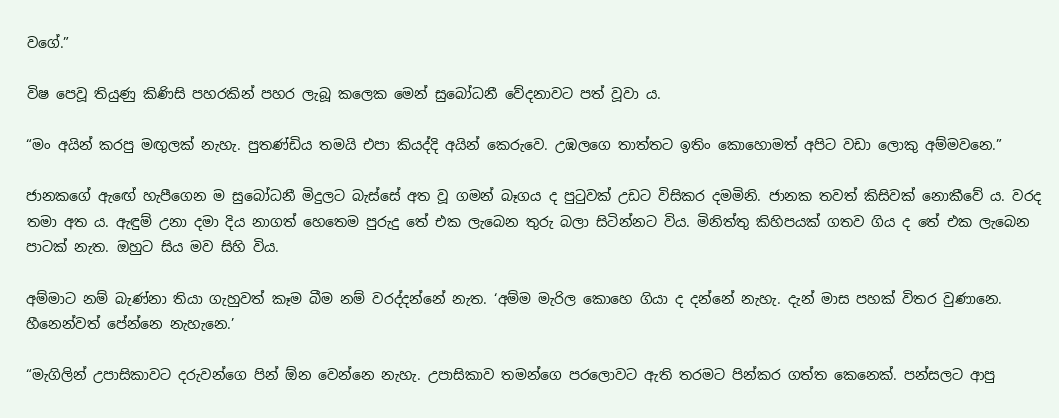වගේ.”

විෂ පෙවූ තියුණු කිණිසි පහරකින් පහර ලැබූ කලෙක මෙන් සුබෝධනී වේදනාවට පත් වූවා ය.

“මං අයින් කරපු මඟුලක් නැහැ. පුතණ්ඩිය තමයි එපා කියද්දි අයින් කෙරුවෙ. උඹලගෙ තාත්තට ඉතිං කොහොමත් අපිට වඩා ලොකු අම්මවනෙ.”

ජානකගේ ඇඟේ හැපීගෙන ම සුබෝධනී මිදුලට බැස්සේ අත වූ ගමන් බෑගය ද පුටුවක් උඩට විසිකර දමමිනි. ජානක තවත් කිසිවක් නොකීවේ ය. වරද තමා අත ය. ඇඳුම් උනා දමා දිය නාගත් හෙතෙම පුරුදු තේ එක ලැබෙන තුරු බලා සිටින්නට විය. මිනිත්තු කිහිපයක් ගතව ගිය ද තේ එක ලැබෙන පාටක් නැත. ඔහුට සිය මව සිහි විය.

අම්මාට නම් බැණ්නා තියා ගැහුවත් කෑම බීම නම් වරද්දන්නේ නැත. ‘අම්ම මැරිල කොහෙ ගියා ද දන්නේ නැහැ. දැන් මාස පහක් විතර වුණානෙ. හීනෙන්වත් පේන්නෙ නැහැනෙ.’

“මැගිලින් උපාසිකාවට දරුවන්ගෙ පින් ඕන වෙන්නෙ නැහැ. උපාසිකාව තමන්ගෙ පරලොවට ඇති තරමට පින්කර ගත්ත කෙනෙක්. පන්සලට ආපු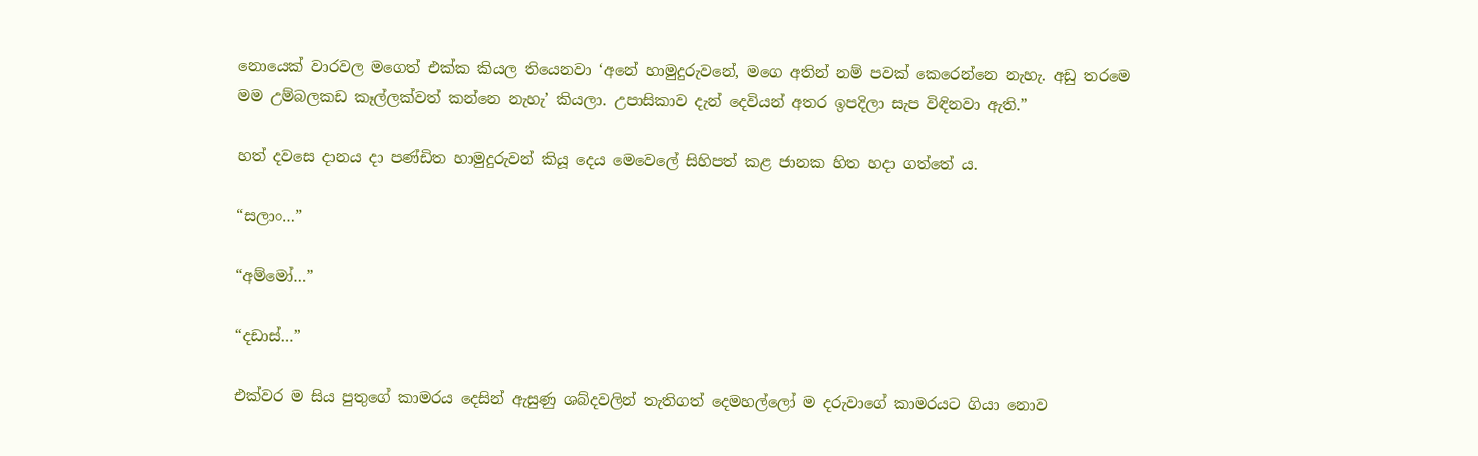නොයෙක් වාරවල මගෙත් එක්ක කියල තියෙනවා ‘අනේ හාමුදුරුවනේ, මගෙ අතින් නම් පවක් කෙරෙන්නෙ නැහැ. අඩු තරමෙ මම උම්බලකඩ කෑල්ලක්වත් කන්නෙ නැහැ’ කියලා. උපාසිකාව දැන් දෙවියන් අතර ඉපදිලා සැප විඳිනවා ඇති.”

හත් දවසෙ දානය දා පණ්ඩිත හාමුදුරුවන් කියූ දෙය මෙවෙලේ සිහිපත් කළ ජානක හිත හදා ගත්තේ ය.

“සලාං…”

“අම්මෝ…”

“දඩාස්…”

එක්වර ම සිය පුතුගේ කාමරය දෙසින් ඇසුණු ශබ්දවලින් තැතිගත් දෙමහල්ලෝ ම දරුවාගේ කාමරයට ගියා නොව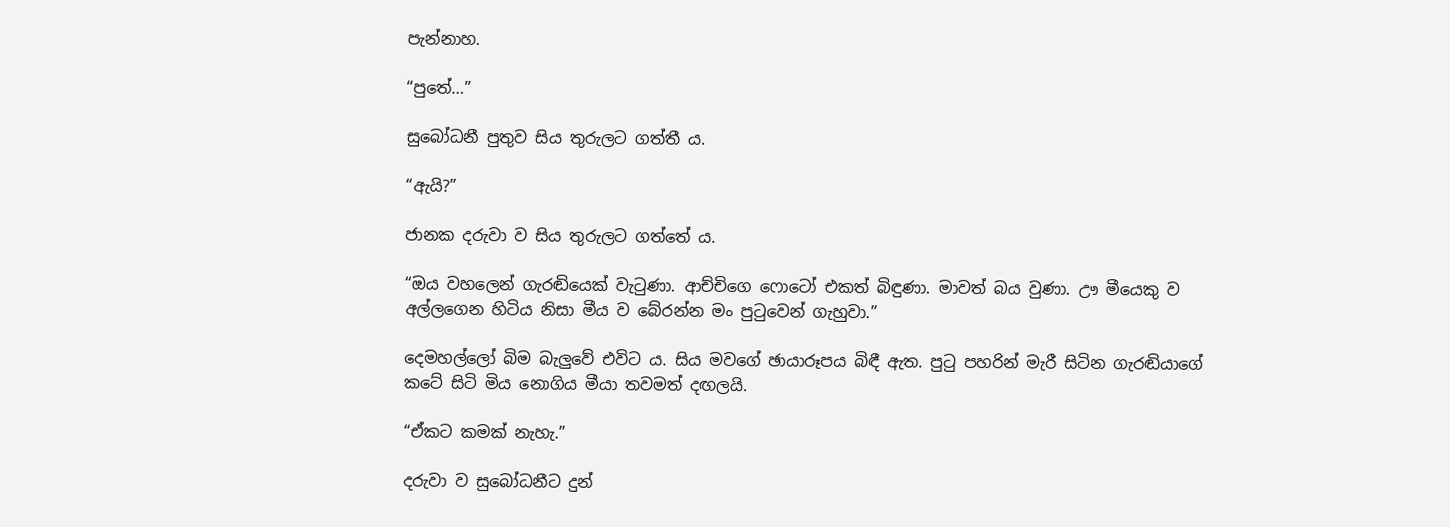පැන්නාහ.

“පුතේ…”

සුබෝධනී පුතුව සිය තුරුලට ගත්තී ය.

“ඇයි?”

ජානක දරුවා ව සිය තුරුලට ගත්තේ ය.

“ඔය වහලෙන් ගැරඬියෙක් වැටුණා. ආච්චිගෙ ෆොටෝ එකත් බිඳුණා. මාවත් බය වුණා. ඌ මීයෙකු ව අල්ලගෙන හිටිය නිසා මීය ව බේරන්න මං පුටුවෙන් ගැහුවා.”

දෙමහල්ලෝ බිම බැලුවේ එවිට ය. සිය මවගේ ඡායාරූපය බිඳී ඇත. පුටු පහරින් මැරී සිටින ගැරඬියාගේ කටේ සිටි මිය නොගිය මීයා තවමත් දඟලයි.

“ඒකට කමක් නැහැ.”

දරුවා ව සුබෝධනීට දුන්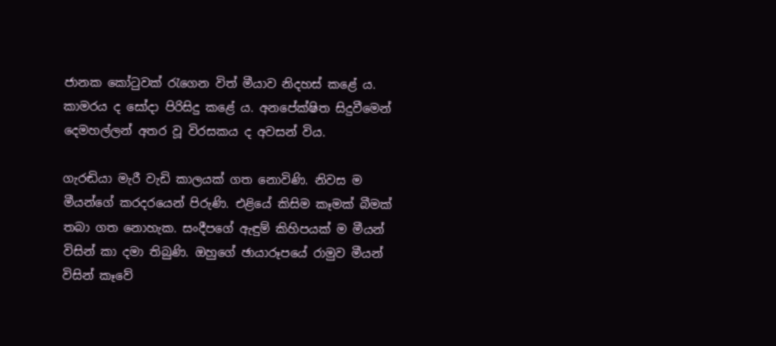ජානක කෝටුවක් රැගෙන විත් මීයාව නිදහස් කළේ ය. කාමරය ද සෝදා පිරිසිදු කළේ ය. අනපේක්ෂිත සිදුවීමෙන් දෙමහල්ලන් අතර වූ විරසකය ද අවසන් විය.

ගැරඬියා මැරී වැඩි කාලයක් ගත නොවිණි. නිවස ම මීයන්ගේ කරදරයෙන් පිරුණි. එළියේ කිසිම කෑමක් බීමක් තබා ගත නොහැක. සංදීපගේ ඇඳුම් කිහිපයක් ම මීයන් විසින් කා දමා තිබුණි. ඔහුගේ ඡායාරූපයේ රාමුව මීයන් විසින් කෑවේ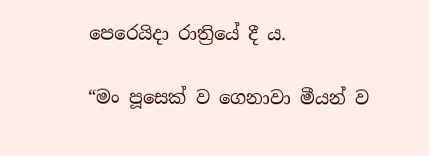පෙරෙයිදා රාත්‍රියේ දී ය.

“මං පූසෙක් ව ගෙනාවා මීයන් ව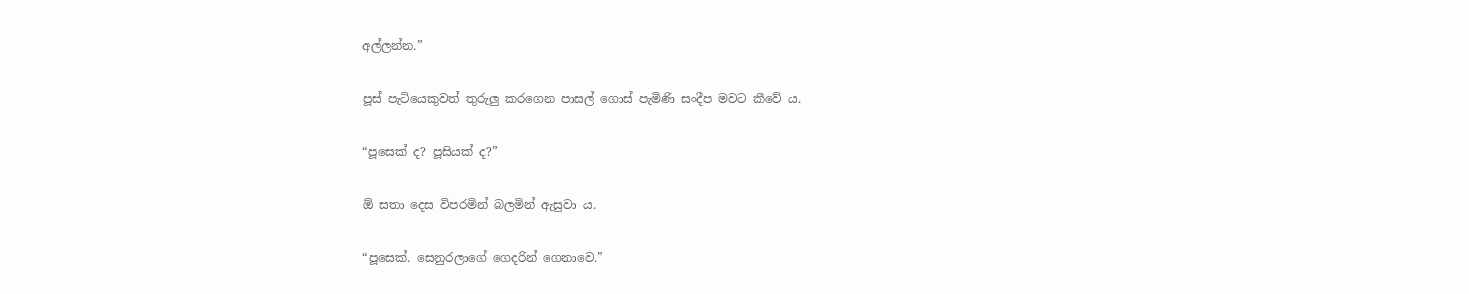අල්ලන්න.”

පූස් පැටියෙකුවත් තුරුලු කරගෙන පාසල් ගොස් පැමිණි සංදීප මවට කීවේ ය.

“පූසෙක් ද? පූසියක් ද?”

ඕ සතා දෙස විපරමින් බලමින් ඇසුවා ය.

“පූසෙක්. සෙනුරලාගේ ගෙදරින් ගෙනාවෙ.”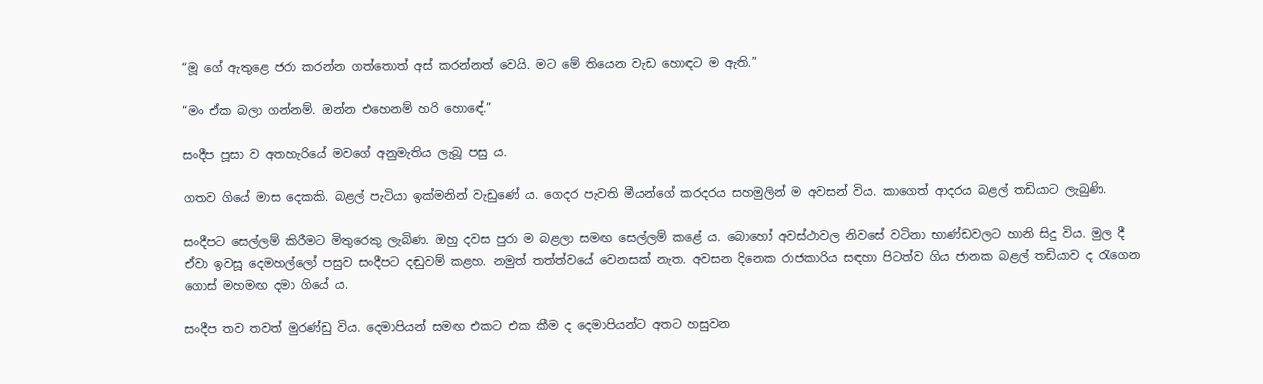“මූ ගේ ඇතුළෙ ජරා කරන්න ගත්තොත් අස් කරන්නත් වෙයි. මට මේ තියෙන වැඩ හොඳට ම ඇති.”

“මං ඒක බලා ගන්නම්. ඔන්න එහෙනම් හරි හොඳේ.”

සංදීප පූසා ව අතහැරියේ මවගේ අනුමැතිය ලැබූ පසු ය.

ගතව ගියේ මාස දෙකකි. බළල් පැටියා ඉක්මනින් වැඩුණේ ය. ගෙදර පැවති මීයන්ගේ කරදරය සහමුලින් ම අවසන් විය. කාගෙත් ආදරය බළල් තඩියාට ලැබුණි.

සංදීපට සෙල්ලම් කිරීමට මිතුරෙකු ලැබිණ. ඔහු දවස පුරා ම බළලා සමඟ සෙල්ලම් කළේ ය. බොහෝ අවස්ථාවල නිවසේ වටිනා භාණ්ඩවලට හානි සිදු විය. මුල දී ඒවා ඉවසූ දෙමහල්ලෝ පසුව සංදීපට දඬුවම් කළහ. නමුත් තත්ත්වයේ වෙනසක් නැත. අවසන දිනෙක රාජකාරිය සඳහා පිටත්ව ගිය ජානක බළල් තඩියාව ද රැගෙන ගොස් මහමඟ දමා ගියේ ය.

සංදීප තව තවත් මුරණ්ඩු විය. දෙමාපියන් සමඟ එකට එක කීම ද දෙමාපියන්ට අතට හසුවන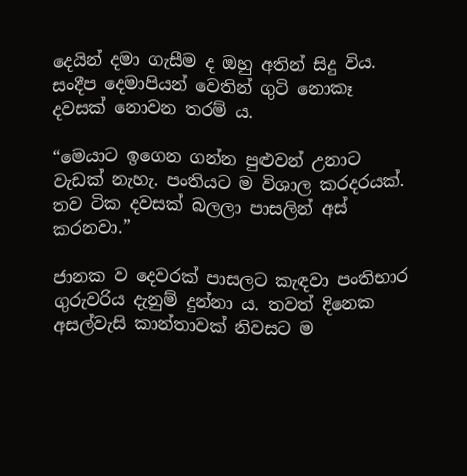දෙයින් දමා ගැසීම ද ඔහු අතින් සිදු විය. සංදීප දෙමාපියන් වෙතින් ගුටි නොකෑ දවසක් නොවන තරම් ය.

“මෙයාට ඉගෙන ගන්න පුළුවන් උනාට වැඩක් නැහැ. පංතියට ම විශාල කරදරයක්. තව ටික දවසක් බලලා පාසලින් අස් කරනවා.”

ජානක ව දෙවරක් පාසලට කැඳවා පංතිභාර ගුරුවරිය දැනුම් දුන්නා ය. තවත් දිනෙක අසල්වැසි කාන්තාවක් නිවසට ම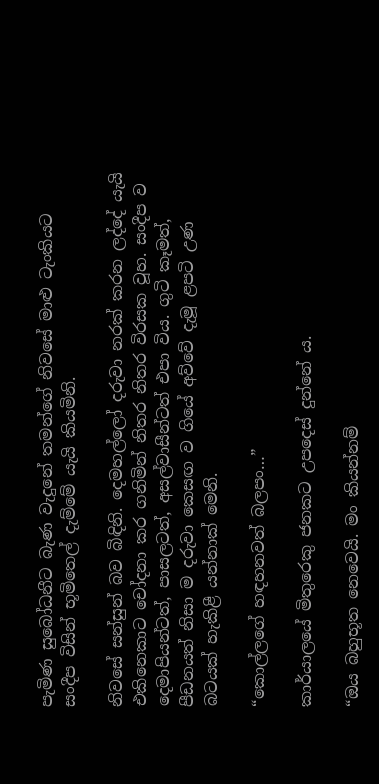පැමිණ සුබෝධනීට බැණ වැදුනේ තමන්ගේ නිවසේ මාළු ටැංකියට සංදීප විසින් භූමිතෙල් දැම්මේ යැයි කියමිනි.

නිවසේ සන්සුන් බව බිඳිනි. දෙමහල්ලෝ දරුවා නරක් කරන ලද්දේ යැයි එකිනෙකාට චෝදනා කර ගනිමින් නිතර නිතර විරසක වූහ. සංදීප ව දෙමාපියන්ටත්, පාසලටත්, අසල්වාසීන්ටත් එපා විය. ගුටි කෑමත්, පීඩනයත් නිසා ම දරුවා කෙසඟ ව ගියේ අව්වේ දැමූ ළපටි උණ බටයක් හැකිළී යන්නාක් මෙනි.

“කොල්ලගේ හඳහනවත් බලපං…”

කාර්යාලයේ මිතුරෙකු ජනකට උපදෙස් දුන්නේ ය.

“ඔය බහුභූත නෙවෙයි. මං කියන්නම්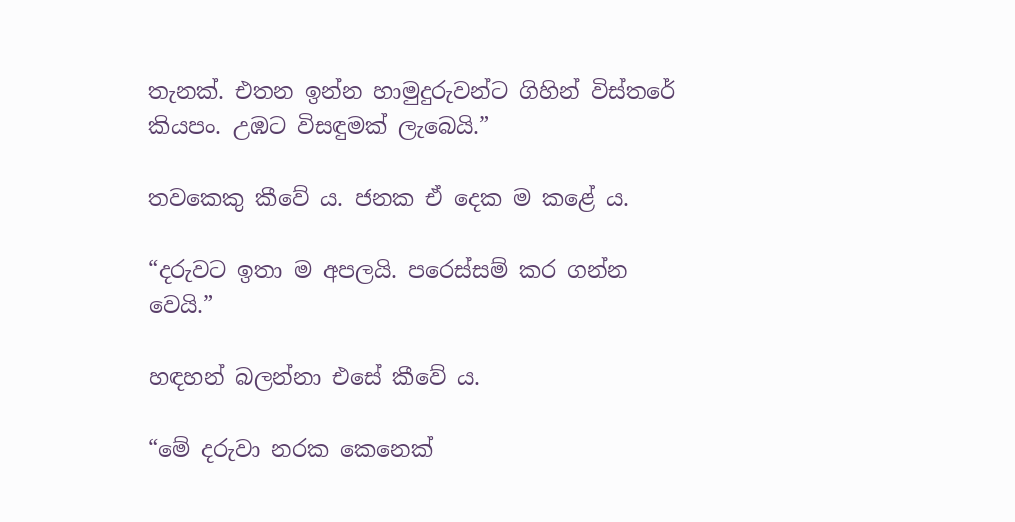තැනක්. එතන ඉන්න හාමුදුරුවන්ට ගිහින් විස්තරේ කියපං. උඹට විසඳුමක් ලැබෙයි.”

තවකෙකු කීවේ ය. ජනක ඒ දෙක ම කළේ ය.

“දරුවට ඉතා ම අපලයි. පරෙස්සම් කර ගන්න වෙයි.”

හඳහන් බලන්නා එසේ කීවේ ය.

“මේ දරුවා නරක කෙනෙක්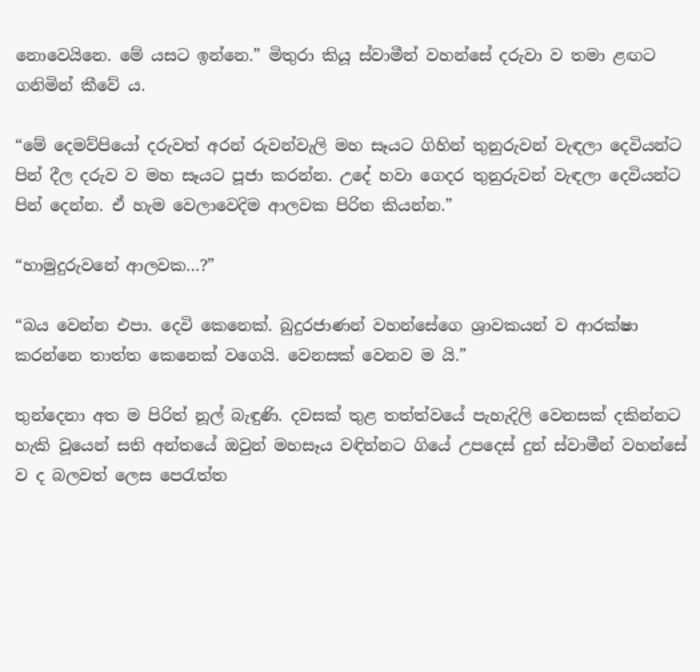නොවෙයිනෙ. මේ යසට ඉන්නෙ.” මිතුරා කියූ ස්වාමීන් වහන්සේ දරුවා ව තමා ළඟට ගනිමින් කීවේ ය.

“මේ දෙමව්පියෝ දරුවත් අරන් රුවන්වැලි මහ සෑයට ගිහින් තුනුරුවන් වැඳලා දෙවියන්ට පින් දීල දරුව ව මහ සෑයට පූජා කරන්න. උදේ හවා ගෙදර තුනුරුවන් වැඳලා දෙවියන්ට පින් දෙන්න. ඒ හැම වෙලාවෙදිම ආලවක පිරිත කියන්න.”

“හාමුදුරුවනේ ආලවක…?”

“බය වෙන්න එපා. දෙවි කෙනෙක්. බුදුරජාණන් වහන්සේගෙ ශ්‍රාවකයන් ව ආරක්ෂා කරන්නෙ තාත්ත කෙනෙක් වගෙයි. වෙනසක් වෙනව ම යි.”

තුන්දෙනා අත ම පිරිත් නූල් බැඳුණි. දවසක් තුළ තත්ත්වයේ පැහැදිලි වෙනසක් දකින්නට හැකි වූයෙන් සති අන්තයේ ඔවුන් මහසෑය වඳින්නට ගියේ උපදෙස් දුන් ස්වාමීන් වහන්සේ ව ද බලවත් ලෙස පෙරැත්ත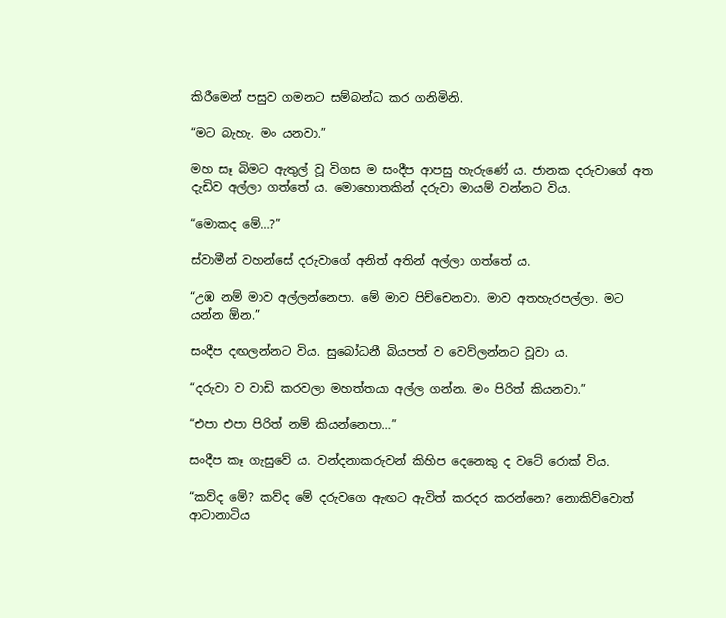කිරීමෙන් පසුව ගමනට සම්බන්ධ කර ගනිමිනි.

“මට බැහැ. මං යනවා.”

මහ සෑ බිමට ඇතුල් වූ විගස ම සංදීප ආපසු හැරුණේ ය. ජානක දරුවාගේ අත දැඩිව අල්ලා ගත්තේ ය. මොහොතකින් දරුවා මායම් වන්නට විය.

“මොකද මේ…?”

ස්වාමීන් වහන්සේ දරුවාගේ අනිත් අතින් අල්ලා ගත්තේ ය.

“උඹ නම් මාව අල්ලන්නෙපා. මේ මාව පිච්චෙනවා. මාව අතහැරපල්ලා. මට යන්න ඕන.”

සංදීප දඟලන්නට විය. සුබෝධනී බියපත් ව වෙව්ලන්නට වූවා ය.

“දරුවා ව වාඩි කරවලා මහත්තයා අල්ල ගන්න. මං පිරිත් කියනවා.”

“එපා එපා පිරිත් නම් කියන්නෙපා…”

සංදීප කෑ ගැසුවේ ය. වන්දනාකරුවන් කිහිප දෙනෙකු ද වටේ රොක් විය.

“කව්ද මේ? කව්ද මේ දරුවගෙ ඇඟට ඇවිත් කරදර කරන්නෙ? නොකිව්වොත් ආටානාටිය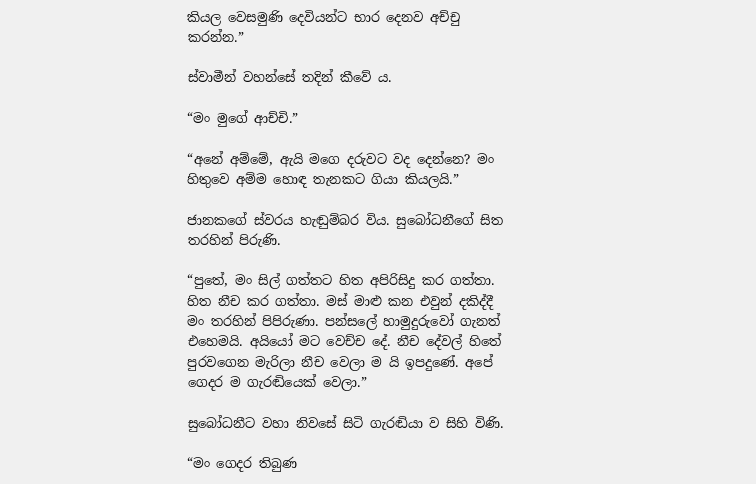කියල වෙසමුණි දෙවියන්ට භාර දෙනව අච්චු කරන්න.”

ස්වාමීන් වහන්සේ තදින් කීවේ ය.

“මං මුගේ ආච්චි.”

“අනේ අම්මේ, ඇයි මගෙ දරුවට වද දෙන්නෙ? මං හිතුවෙ අම්ම හොඳ තැනකට ගියා කියලයි.”

ජානකගේ ස්වරය හැඬුම්බර විය. සුබෝධනීගේ සිත තරහින් පිරුණි.

“පුතේ, මං සිල් ගත්තට හිත අපිරිසිදු කර ගත්තා. හිත නීච කර ගත්තා. මස් මාළු කන එවුන් දකිද්දී මං තරහින් පිපිරුණා. පන්සලේ හාමුදුරුවෝ ගැනත් එහෙමයි. අයියෝ මට වෙච්ච දේ. නීච දේවල් හිතේ පුරවගෙන මැරිලා නීච වෙලා ම යි ඉපදුණේ. අපේ ගෙදර ම ගැරඬියෙක් වෙලා.”

සුබෝධනීට වහා නිවසේ සිටි ගැරඬියා ව සිහි විණි.

“මං ගෙදර තිබුණ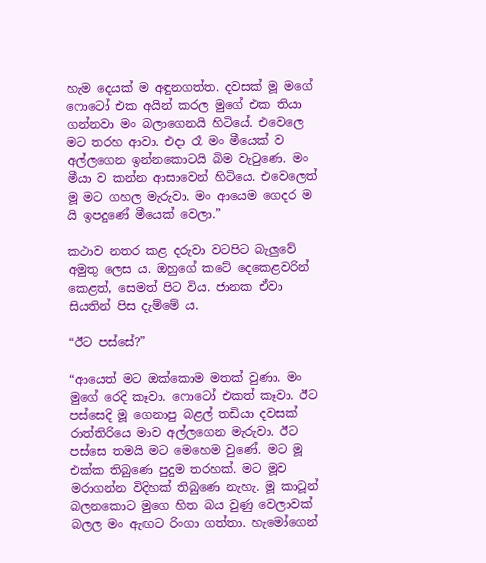හැම දෙයක් ම අඳුනගත්ත. දවසක් මූ මගේ ෆොටෝ එක අයින් කරල මුගේ එක තියා ගන්නවා මං බලාගෙනයි හිටියේ. එවෙලෙ මට තරහ ආවා. එදා රෑ මං මීයෙක් ව අල්ලගෙන ඉන්නකොටයි බිම වැටුණෙ. මං මීයා ව කන්න ආසාවෙන් හිටියෙ. එවෙලෙත් මූ මට ගහල මැරුවා. මං ආයෙම ගෙදර ම යි ඉපදුණේ මීයෙක් වෙලා.”

කථාව නතර කළ දරුවා වටපිට බැලුවේ අමුතු ලෙස ය. ඔහුගේ කටේ දෙකෙළවරින් කෙළත්, සෙමත් පිට විය. ජානක ඒවා සියතින් පිස දැම්මේ ය.

“ඊට පස්සේ?”

“ආයෙත් මට ඔක්කොම මතක් වුණා. මං මුගේ රෙදි කෑවා. ෆොටෝ එකත් කෑවා. ඊට පස්සෙදි මූ ගෙනාපු බළල් තඩියා දවසක් රාත්තිරියෙ මාව අල්ලගෙන මැරුවා. ඊට පස්සෙ තමයි මට මෙහෙම වුණේ. මට මූ එක්ක තිබුණෙ පුදුම තරහක්. මට මූව මරාගන්න විදිහක් තිබුණෙ නැහැ. මූ කාටූන් බලනකොට මුගෙ හිත බය වුණු වෙලාවක් බලල මං ඇඟට රිංගා ගත්තා. හැමෝගෙන්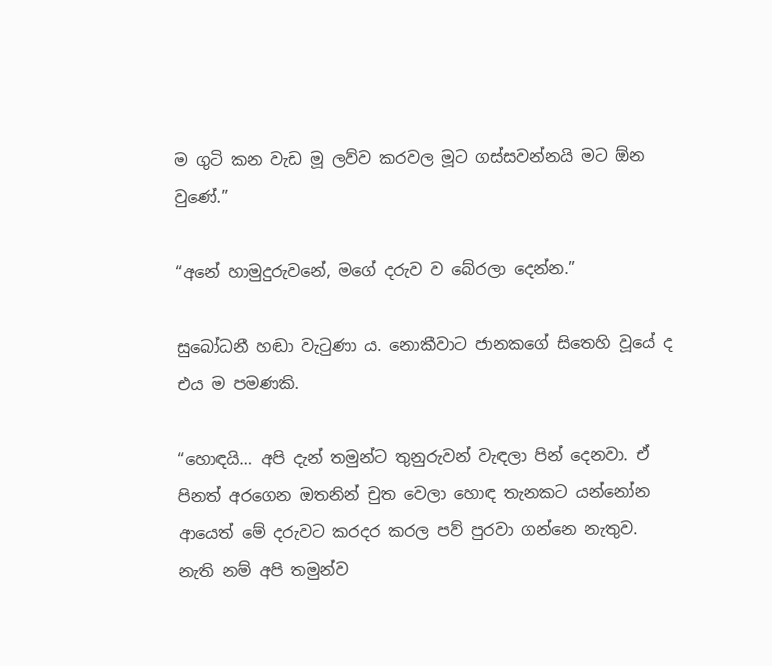ම ගුටි කන වැඩ මූ ලව්ව කරවල මූට ගස්සවන්නයි මට ඕන වුණේ.”

“අනේ හාමුදුරුවනේ, මගේ දරුව ව බේරලා දෙන්න.”

සුබෝධනී හඬා වැටුණා ය. නොකීවාට ජානකගේ සිතෙහි වූයේ ද එය ම පමණකි.

“හොඳයි… අපි දැන් තමුන්ට තුනුරුවන් වැඳලා පින් දෙනවා. ඒ පිනත් අරගෙන ඔතනින් චුත වෙලා හොඳ තැනකට යන්නෝන ආයෙත් මේ දරුවට කරදර කරල පව් පුරවා ගන්නෙ නැතුව. නැති නම් අපි තමුන්ව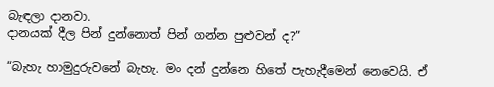බැඳලා දානවා.
දානයක් දීල පින් දුන්නොත් පින් ගන්න පුළුවන් ද?”

“බැහැ හාමුදුරුවනේ බැහැ. මං දන් දුන්නෙ හිතේ පැහැදීමෙන් නෙවෙයි. ඒ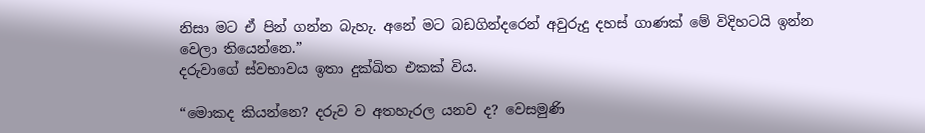නිසා මට ඒ පින් ගන්න බැහැ. අනේ මට බඩගින්දරෙන් අවුරුදු දහස් ගාණක් මේ විදිහටයි ඉන්න වෙලා තියෙන්නෙ.”
දරුවාගේ ස්වභාවය ඉතා දුක්ඛිත එකක් විය.

“මොකද කියන්නෙ? දරුව ව අතහැරල යනව ද? වෙසමුණි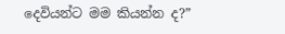දෙවියන්ට මම කියන්න ද?”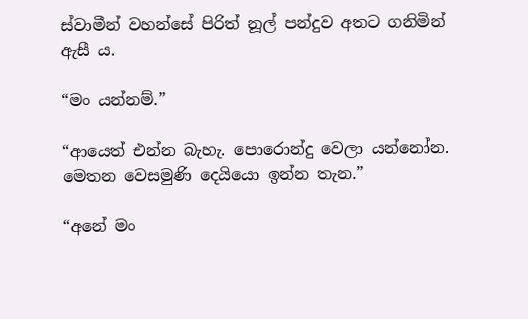ස්වාමීන් වහන්සේ පිරිත් නූල් පන්දුව අතට ගනිමින් ඇසී ය.

“මං යන්නම්.”

“ආයෙත් එන්න බැහැ. පොරොන්දු වෙලා යන්නෝන. මෙතන වෙසමුණි දෙයියො ඉන්න තැන.”

“අනේ මං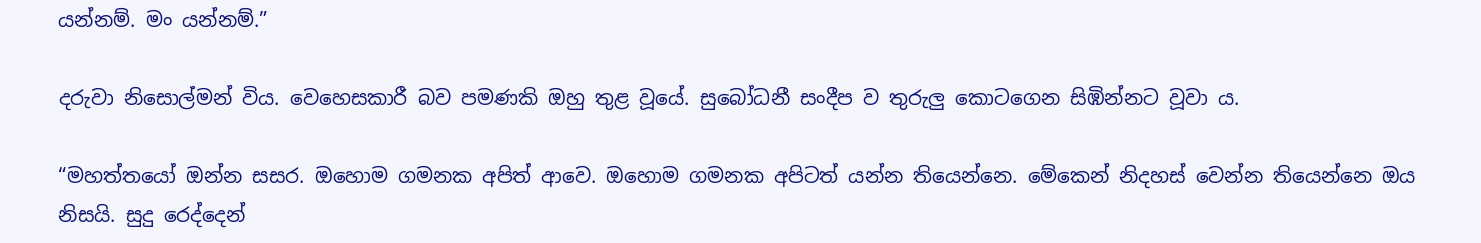යන්නම්. මං යන්නම්.”

දරුවා නිසොල්මන් විය. වෙහෙසකාරී බව පමණකි ඔහු තුළ වූයේ. සුබෝධනී සංදීප ව තුරුලු කොටගෙන සිඹින්නට වූවා ය.

“මහත්තයෝ ඔන්න සසර. ඔහොම ගමනක අපිත් ආවෙ. ඔහොම ගමනක අපිටත් යන්න තියෙන්නෙ. මේකෙන් නිදහස් වෙන්න තියෙන්නෙ ඔය නිසයි. සුදු රෙද්දෙන්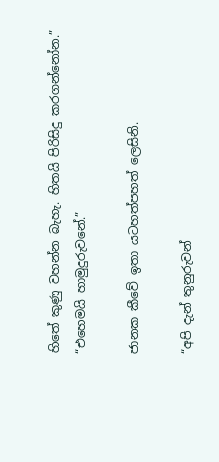හිතේ කුණු වහන්න බැහැ. හිතයි පිරිසිදු කරගන්නෝන.”
“එහෙමයි හාමුදුරුවනේ.”

ජානක කීවේ ඉතා යටහත්පහත් ලෙසිනි.

“අපි දැන් තුනුරුවන්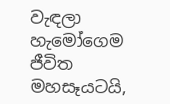වැඳලා හැමෝගෙම ජීවිත මහසෑයටයි,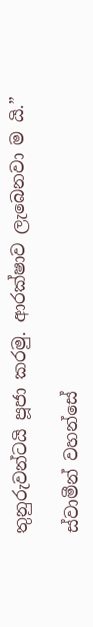තුනුරුවන්ටයි පූජා කරමු. ආරක්ෂාව ලැබෙනවා ම යි.”

ස්වාමීන් වහන්සේ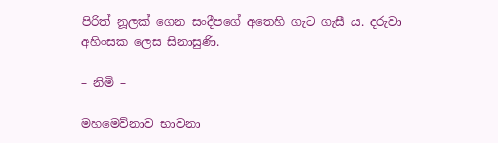පිරිත් නූලක් ගෙන සංදීපගේ අතෙහි ගැට ගැසී ය. දරුවා අහිංසක ලෙස සිනාසුණි.

– නිමි –

මහමෙව්නාව භාවනා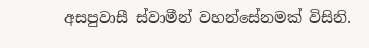අසපුවාසී ස්වාමීන් වහන්සේනමක් විසිනි.